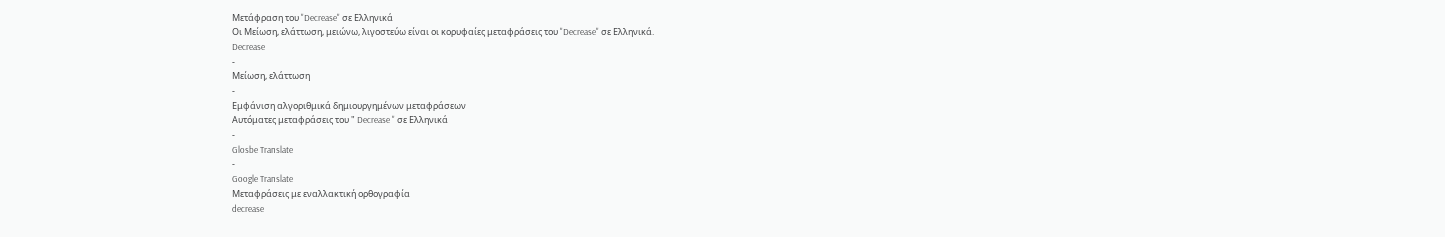Μετάφραση του "Decrease" σε Ελληνικά
Οι Μείωση, ελάττωση, μειώνω, λιγοστεύω είναι οι κορυφαίες μεταφράσεις του "Decrease" σε Ελληνικά.
Decrease
-
Μείωση, ελάττωση
-
Εμφάνιση αλγοριθμικά δημιουργημένων μεταφράσεων
Αυτόματες μεταφράσεις του " Decrease " σε Ελληνικά
-
Glosbe Translate
-
Google Translate
Μεταφράσεις με εναλλακτική ορθογραφία
decrease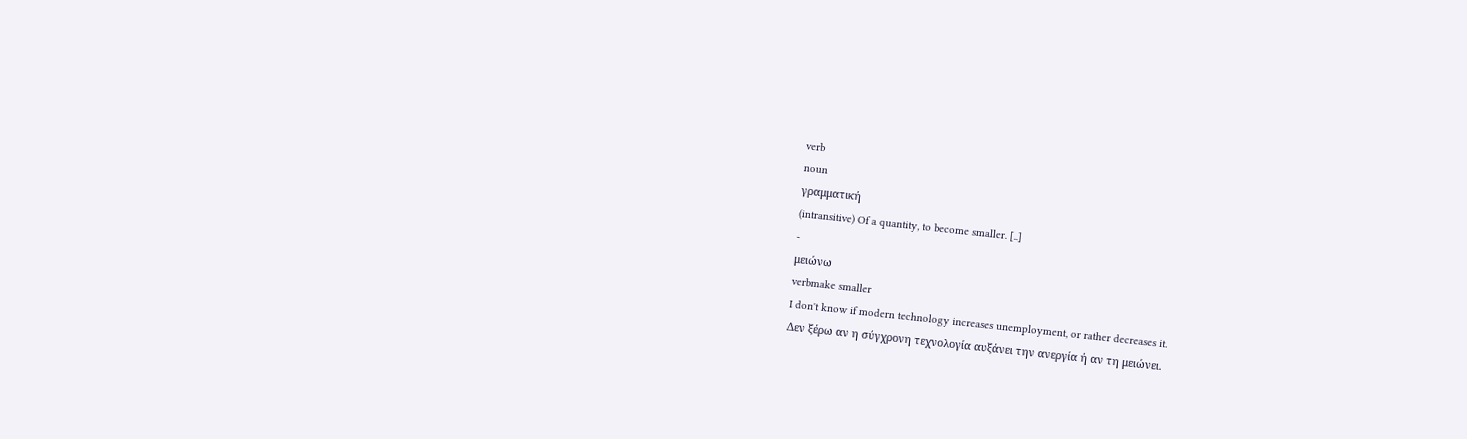verb
noun
γραμματική
(intransitive) Of a quantity, to become smaller. [..]
-
μειώνω
verbmake smaller
I don't know if modern technology increases unemployment, or rather decreases it.
Δεν ξέρω αν η σύγχρονη τεχνολογία αυξάνει την ανεργία ή αν τη μειώνει.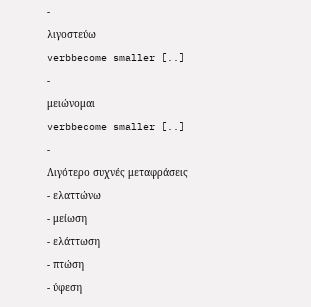-
λιγοστεύω
verbbecome smaller [..]
-
μειώνομαι
verbbecome smaller [..]
-
Λιγότερο συχνές μεταφράσεις
- ελαττώνω
- μείωση
- ελάττωση
- πτώση
- ύφεση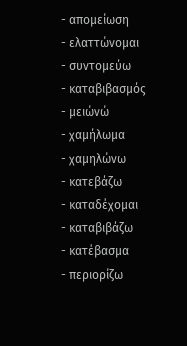- απομείωση
- ελαττώνομαι
- συντομεύω
- καταβιβασμός
- μειώνώ
- χαμήλωμα
- χαμηλώνω
- κατεβάζω
- καταδέχομαι
- καταβιβάζω
- κατέβασμα
- περιορίζω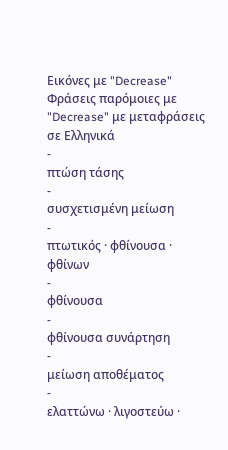Εικόνες με "Decrease"
Φράσεις παρόμοιες με "Decrease" με μεταφράσεις σε Ελληνικά
-
πτώση τάσης
-
συσχετισμένη μείωση
-
πτωτικός · φθίνουσα · φθίνων
-
φθίνουσα
-
φθίνουσα συνάρτηση
-
μείωση αποθέματος
-
ελαττώνω · λιγοστεύω ·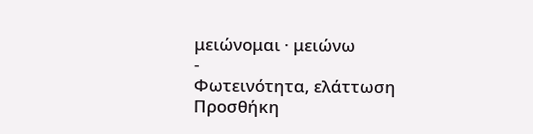μειώνομαι · μειώνω
-
Φωτεινότητα, ελάττωση
Προσθήκη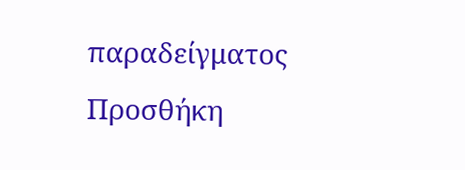παραδείγματος
Προσθήκη